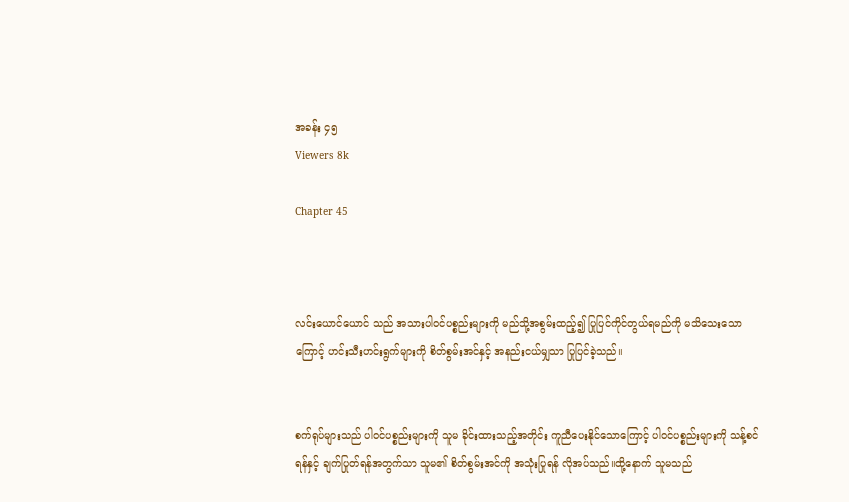အခန်း ၄၅
Viewers 8k

Chapter 45



လင်းယောင်ယောင် သည် အသားပါဝင်ပစ္စည်းများကို မည်သို့အစွမ်းထည့်၍ ပြုပြင်ကိုင်တွယ်ရမည်ကို မသိသေးသောကြောင့် ဟင်းသီးဟင်းရွက်များကို စိတ်စွမ်းအင်နှင့် အနည်းငယ်မျှသာ ပြုပြင်ခဲ့သည်။


စက်ရုပ်များသည် ပါဝင်ပစ္စည်းများကို သူမ ခိုင်းထားသည့်အတိုင်း ကူညီပေးနိုင်သောကြောင့် ပါဝင်ပစ္စည်းများကို သန့်စင်ရန်နှင့် ချက်ပြုတ်ရန်အတွက်သာ သူမ၏ စိတ်စွမ်းအင်ကို အသုံးပြုရန် လိုအပ်သည်။ထို့နောက် သူမသည်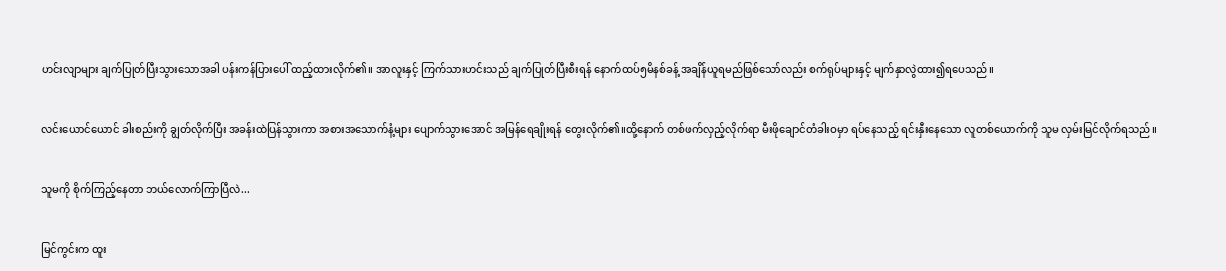ဟင်းလျာများ ချက်ပြုတ်ပြီးသွားသောအခါ ပန်းကန်ပြားပေါ် ထည့်ထားလိုက်၏။ အာလူးနှင့် ကြက်သားဟင်းသည် ချက်ပြုတ်ပြီးစီးရန် နောက်ထပ်၅မိနစ်ခန့် အချိန်ယူရမည်ဖြစ်သော်လည်း စက်ရုပ်များနှင့် မျက်နှာလွဲထား၍ရပေသည်။


လင်းယောင်ယောင် ခါးစည်းကို ချွတ်လိုက်ပြီး အခန်းထဲပြန်သွားကာ အစားအသောက်နံ့များ ပျောက်သွားအောင် အမြန်ရေချိုးရန် တွေးလိုက်၏။ထို့နောက် တစ်ဖက်လှည့်လိုက်ရာ မီးဖိုချောင်တံခါးဝမှာ ရပ်နေသည့် ရင်းနှီးနေသော လူတစ်ယောက်ကို သူမ လှမ်းမြင်လိုက်ရသည်။


သူမကို စိုက်ကြည့်နေတာ ဘယ်လောက်ကြာပြီလဲ...


မြင်ကွင်းက ထူး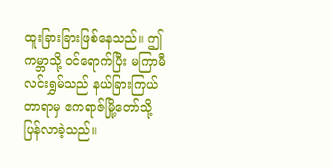ထူးခြားခြားဖြစ်နေသည်။ ဤကမ္ဘာသို့ ဝင်ရောက်ပြီး မကြာမီ လင်းရွှမ်သည် နယ်ခြားကြယ်တာရာမှ ဧကရာဇ်မြို့တော်သို့ ပြန်လာခဲ့သည်။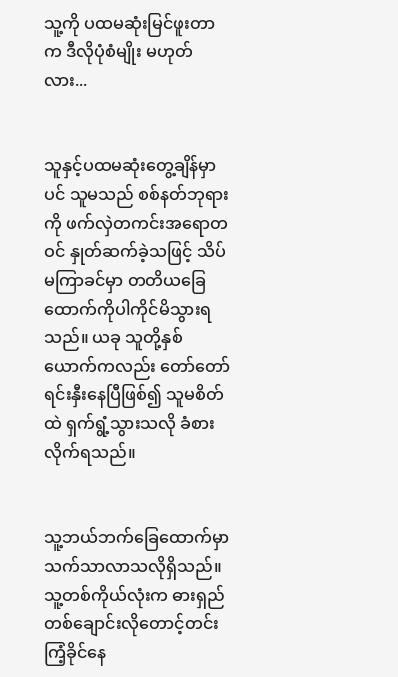သူ့ကို ပထမဆုံးမြင်ဖူးတာက ဒီလိုပုံစံမျိုး မဟုတ်လား...


သူနှင့်ပထမဆုံးတွေ့ချိန်မှာပင် သူမသည် စစ်နတ်ဘုရားကို ဖက်လှဲတကင်းအရောတဝင် နှုတ်ဆက်ခဲ့သဖြင့် သိပ်မကြာခင်မှာ တတိယခြေထောက်ကိုပါကိုင်မိသွားရသည်။ ယခု သူတို့နှစ်ယောက်ကလည်း တော်တော် ရင်းနှီးနေပြီဖြစ်၍ သူမစိတ်ထဲ ရှက်ရွံ့သွားသလို ခံစားလိုက်ရသည်။


သူ့ဘယ်ဘက်ခြေထောက်မှာ သက်သာလာသလိုရှိသည်။ သူ့တစ်ကိုယ်လုံးက ဓားရှည်တစ်ချောင်းလိုတောင့်တင်းကြံ့ခိုင်နေ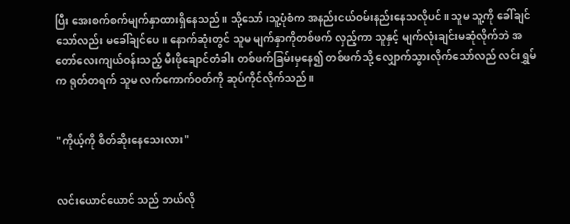ပြီး အေးစက်စက်မျက်နှာထားရှိနေသည်။ သို့သော်၊သူ့ပုံစံက အနည်းငယ်ဝမ်းနည်းနေသလိုပင်။ သူမ သူ့ကို ခေါ်ချင်သော်လည်း မခေါ်ချင်ပေ။ နောက်ဆုံးတွင် သူမ မျက်နှာကိုတစ်ဖက် လှည့်ကာ သူနှင့် မျက်လုံးချင်းမဆုံလိုက်ဘဲ အတော်လေးကျယ်ဝန်းသည့် မီးဖိုချောင်တံခါး တစ်ဖက်ခြမ်းမှ‌နေ၍ တစ်ဖက်သို့ လျှောက်သွားလိုက်သော်လည် လင်းရွှမ် က ရုတ်တရက် သူမ လက်ကောက်ဝတ်ကို ဆုပ်ကိုင်လိုက်သည်။


"ကိုယ့်ကို စိတ်ဆိုးနေသေးလား"


လင်းယောင်ယောင် သည် ဘယ်လို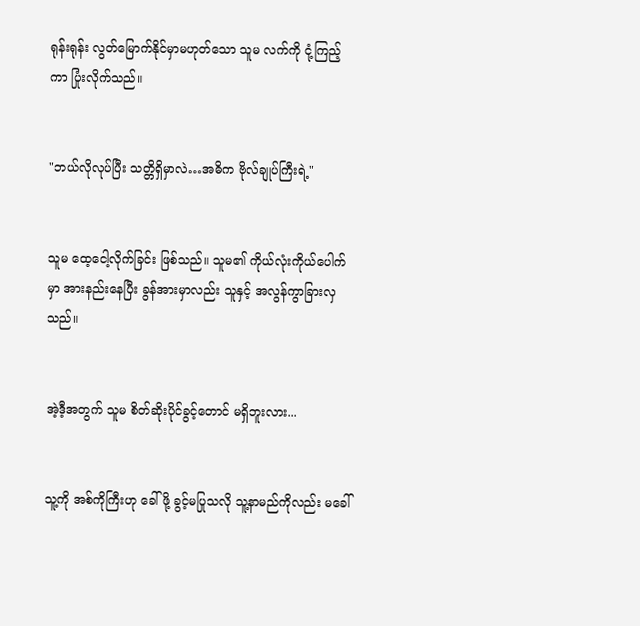ရုန်းရုန်း လွတ်မြောက်နိုင်မှာမဟုတ်သော သူမ လက်ကို ငုံ့ကြည့်ကာ ပြုံးလိုက်သည်။


"ဘယ်လိုလုပ်ပြီး သတ္တိရှိမှာလဲ…အဓိက ဗိုလ်ချုပ်ကြီးရဲ့"


သူမ ထေ့ငေါ့လိုက်ခြင်း ဖြစ်သည်။ သူမ၏ ကိုယ်လုံးကိုယ်ပေါက်မှာ အားနည်းနေပြီး ခွန်အားမှာလည်း သူနှင့် အလွန်ကွာခြားလှသည်။


အဲ့ဒီ့အတွက် သူမ စိတ်ဆိုးပိုင်ခွင့်တောင် မရှိဘူးလား...


သူ့ကို အစ်ကိုကြီးဟု ခေါ်ဖို့ ခွင့်မပြုသလို သူ့နာမည်ကိုလည်း မခေါ်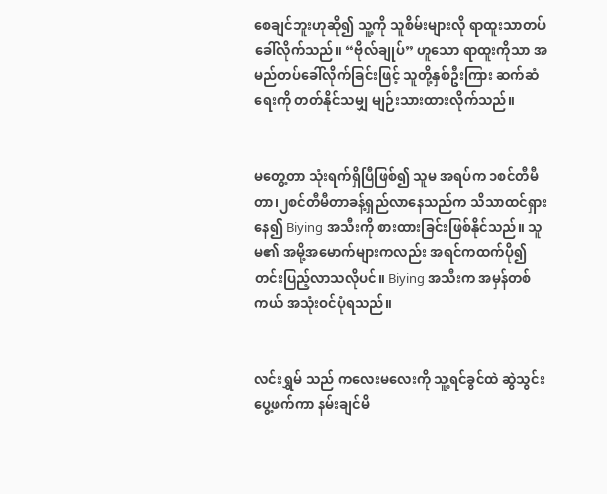စေချင်ဘူးဟုဆို၍ သူ့ကို သူစိမ်းများလို ရာထူးသာတပ်ခေါ်လိုက်သည်။ “ဗိုလ်ချုပ်” ဟူသော ရာထူးကိုသာ အမည်တပ်ခေါ်လိုက်ခြင်းဖြင့် သူတို့နှစ်ဦးကြား ဆက်ဆံရေးကို တတ်နိုင်သမျှ မျဉ်းသားထားလိုက်သည်။


မတွေ့တာ သုံးရက်ရှိပြီဖြစ်၍ သူမ အရပ်က ၁စင်တီမီတာ၊၂စင်တီမီတာခန့်ရှည်လာနေသည်က သိသာထင်ရှားနေ၍ Biying အသီးကို စားထားခြင်းဖြစ်နိုင်သည်။ သူမ၏ အမို့အမောက်များကလည်း အရင်ကထက်ပို၍ တင်းပြည့်လာသလိုပင်။ Biying အသီးက အမှန်တစ်ကယ် အသုံးဝင်ပုံရသည်။


လင်းရွှမ် သည် ကလေးမလေးကို သူ့ရင်ခွင်ထဲ ဆွဲသွင်းပွေ့ဖက်ကာ နမ်းချင်မိ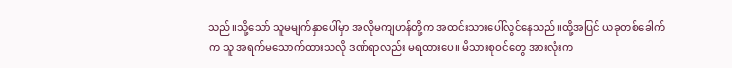သည်။သို့သော် သူမမျက်နှာပေါ်မှာ အလိုမကျဟန်တို့က အထင်းသားပေါ်လွင်နေသည်။ထို့အပြင် ယခုတစ်ခေါက်က သူ အရက်မသောက်ထားသလို ဒဏ်ရာလည်း မရထားပေ။ မိသားစုဝင်တွေ အားလုံးက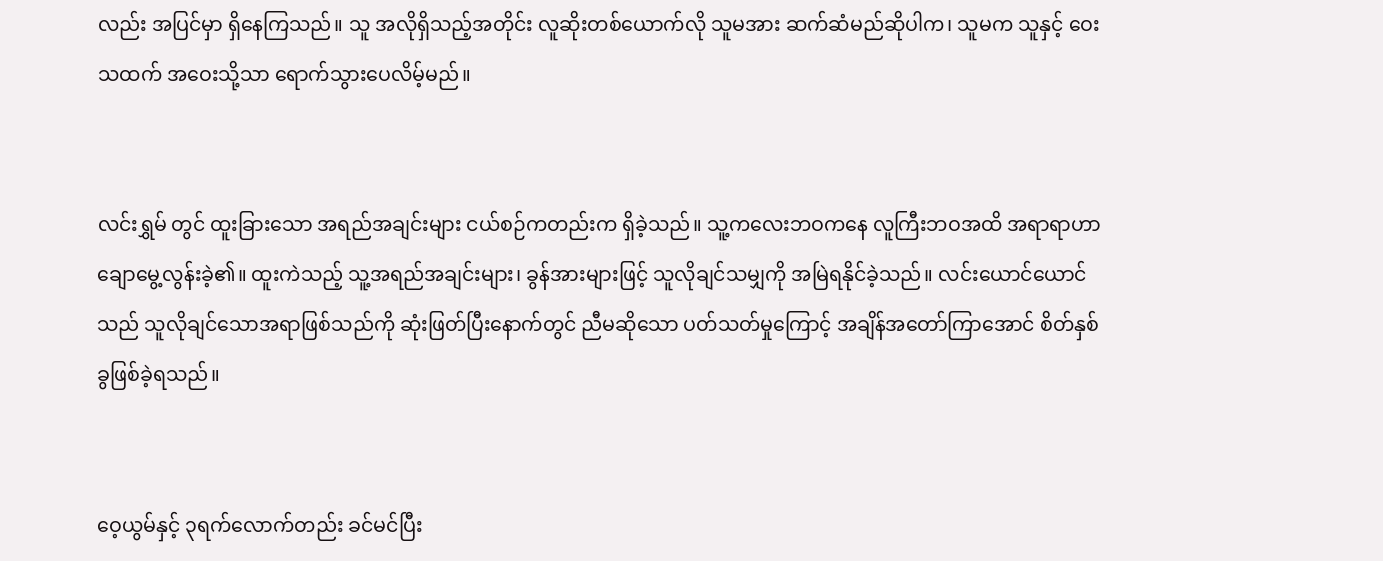လည်း အပြင်မှာ ရှိနေကြသည်။ သူ အလိုရှိသည့်အတိုင်း လူ‌ဆိုးတစ်ယောက်လို သူမအား ဆက်ဆံမည်ဆိုပါက၊ သူမက သူနှင့် ဝေးသထက် အဝေးသို့သာ ရောက်သွားပေလိမ့်မည်။


လင်းရွှမ် တွင် ထူးခြားသော အရည်အချင်းများ ငယ်စဉ်ကတည်းက ရှိခဲ့သည်။ သူ့ကလေးဘဝကနေ လူကြီးဘဝအထိ အရာရာဟာ ချောမွေ့လွန်းခဲ့၏။ ထူးကဲသည့် သူ့အရည်အချင်းများ၊ ခွန်အားများဖြင့် သူလိုချင်သမျှကို အမြဲရနိုင်ခဲ့သည်။ လင်းယောင်ယောင် သည် သူလိုချင်သောအရာဖြစ်သည်ကို ဆုံးဖြတ်ပြီးနောက်တွင် ညီမဆိုသော ပတ်သတ်မှုကြောင့် အချိန်အတော်ကြာအောင် စိတ်နှစ်ခွဖြစ်ခဲ့ရသည်။


ဝေ့ယွမ်နှင့် ၃ရက်လောက်တည်း ခင်မင်ပြီး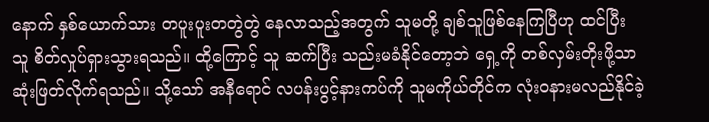နောက် နှစ်ယောက်သား တပူးပူးတတွဲတွဲ နေလာသည့်အတွက် သူမတို့ ချစ်သူဖြစ်နေကြပြီဟု ထင်ပြီး သူ စိတ်လှုပ်ရှားသွားရသည်။ ထို့ကြောင့် သူ ဆက်ပြီး သည်းမခံနိုင်တော့ဘဲ ရှေ့ကို တစ်လှမ်းတိုးဖို့သာ ဆုံးဖြတ်လိုက်ရသည်။ သို့သော် အနီရောင် လပန်းပွင့်နားကပ်ကို သူမကိုယ်တိုင်က လုံးဝနားမလည်နိုင်ခဲ့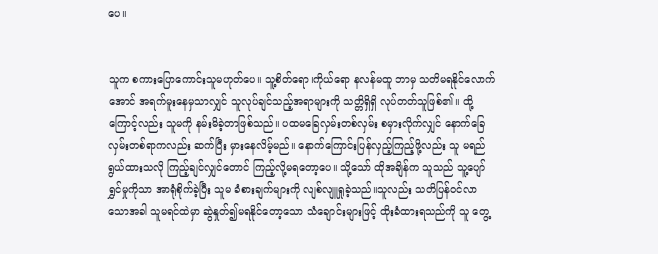ပေ။


သူက စကားပြောကောင်းသူမဟုတ်ပေ။ သူ့စိတ်ရော၊ကိုယ်ရော နလန်မထူ ဘာမှ သတိမရနိုင်လောက်အောင် အရက်မူးနေမှသာလျှင် သူလုပ်ချင်သည့်အရာများကို သတ္တိရှိရှိ လုပ်တတ်သူဖြစ်၏။ ထို့ကြောင့်လည်း သူမကို နမ်းမိခဲ့တာဖြစ်သည်။ ပထမခြေလှမ်းတစ်လှမ်း စမှားလိုက်လျှင် နောက်ခြေလှမ်းတစ်ရာကလည်း ဆက်ပြီး မှားနေလိမ့်မည်။ နောက်ကြောင်းပြန်လှည့်ကြည့်ဖို့လည်း သူ မရည်ရွယ်ထားသလို ကြည့်ချင်လျှင်တောင် ကြည့်လို့မရတော့ပေ။ သို့သော် ထိုအချိန်က သူသည် သူ့ပျော်ရွှင်မှုကိုသာ အာရုံစိုက်ခဲ့ပြီး သူမ ခံစားချက်များကို လျစ်လျူရှုခဲ့သည်။သူလည်း သတိပြန်ဝင်လာသောအခါ သူမရင်ထဲမှာ ဆွဲနှုတ်၍မရနိုင်တော့သော သံချောင်းများဖြင့် ထိုးခံထားရသည်ကို သူ တွေ့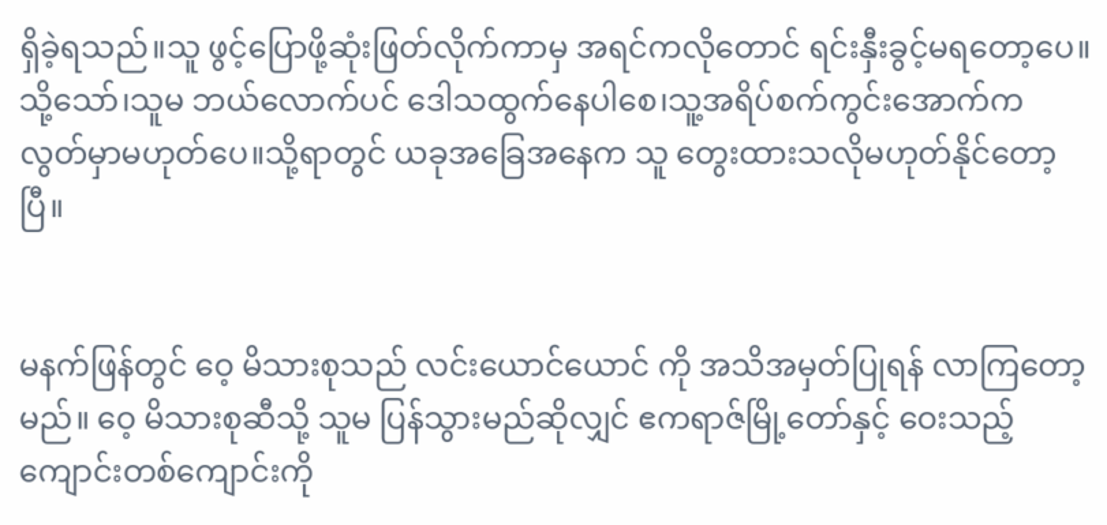ရှိခဲ့ရသည်။သူ ဖွင့်ပြောဖို့ဆုံးဖြတ်လိုက်ကာမှ အရင်ကလိုတောင် ရင်းနှီးခွင့်မရတော့ပေ။သို့သော်၊သူမ ဘယ်လောက်ပင် ဒေါသထွက်နေပါစေ၊သူ့အရိပ်စက်ကွင်းအောက်က လွတ်မှာမဟုတ်ပေ။သို့ရာတွင် ယခုအခြေအနေက သူ တွေးထားသလိုမဟုတ်နိုင်တော့ပြီ။


မနက်ဖြန်တွင် ဝေ့ မိသားစုသည် လင်းယောင်ယောင် ကို အသိအမှတ်ပြုရန် လာကြတော့မည်။ ဝေ့ မိသားစုဆီသို့ သူမ ပြန်သွားမည်ဆိုလျှင် ဧကရာဇ်မြို့တော်နှင့် ဝေးသည့် ကျောင်းတစ်ကျောင်းကို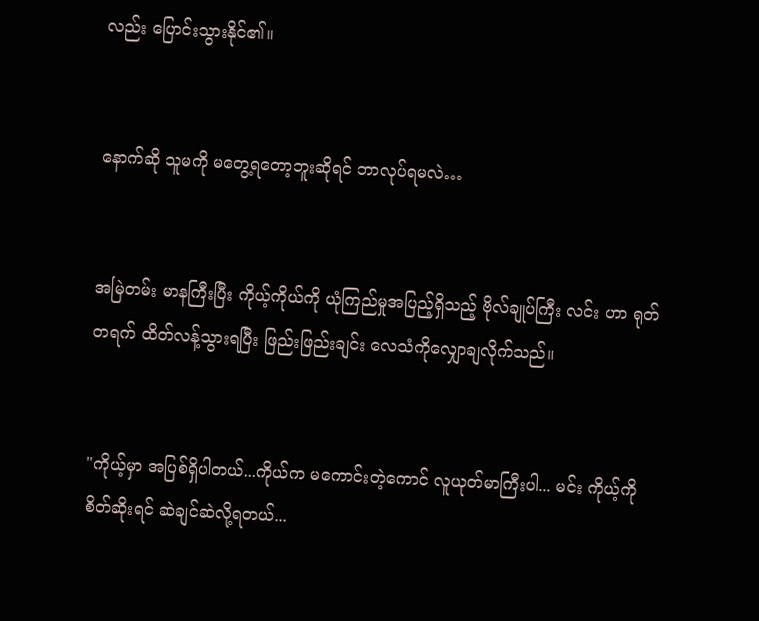လည်း ပြောင်းသွားနိုင်၏။


နောက်ဆို သူမကို မတွေ့ရတော့ဘူးဆိုရင် ဘာလုပ်ရမလဲ…


အမြဲတမ်း မာနကြီးပြီး ကိုယ့်ကိုယ်ကို ယုံကြည်မှုအပြည့်ရှိသည့် ဗိုလ်ချုပ်ကြီး လင်း ဟာ ရုတ်တရက် ထိတ်လန့်သွားရပြီး ဖြည်းဖြည်းချင်း လေသံကိုလျှောချလိုက်သည်။


"ကိုယ့်မှာ အပြစ်ရှိပါတယ်...ကိုယ်က မကောင်းတဲ့ကောင် လူယုတ်မာကြီးပါ... မင်း ကိုယ့်ကို စိတ်ဆိုးရင် ဆဲချင်ဆဲလို့ရတယ်...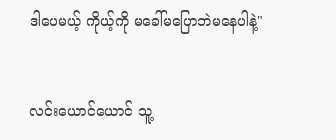ဒါပေမယ့် ကိုယ့်ကို မခေါ်မပြောဘဲမနေပါနဲ့"


လင်းယောင်ယောင် သူ့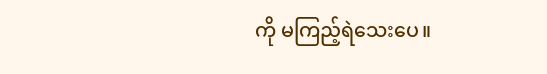ကို မကြည့်ရဲသေးပေ။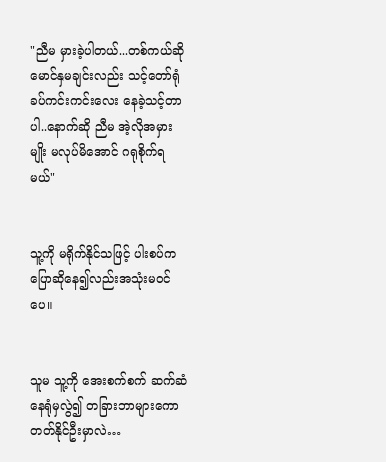"ညီမ မှားခဲ့ပါတယ်...တစ်ကယ်ဆို မောင်နှမချင်းလည်း သင့်တော်ရုံ ခပ်ကင်းကင်းလေး နေခဲ့သင့်တာပါ..နောက်ဆို ညီမ အဲ့လိုအမှားမျိုး မလုပ်မိအောင် ဂရုစိုက်ရမယ်"


သူ့ကို မရိုက်နိုင်သဖြင့် ပါးစပ်ကပြောဆိုနေ၍လည်းအသုံးမဝင်ပေ။


သူမ သူ့ကို အေးစက်စက် ဆက်ဆံနေရုံမှလွဲ၍ တခြားဘာများကော တတ်နိုင်ဦးမှာလဲ…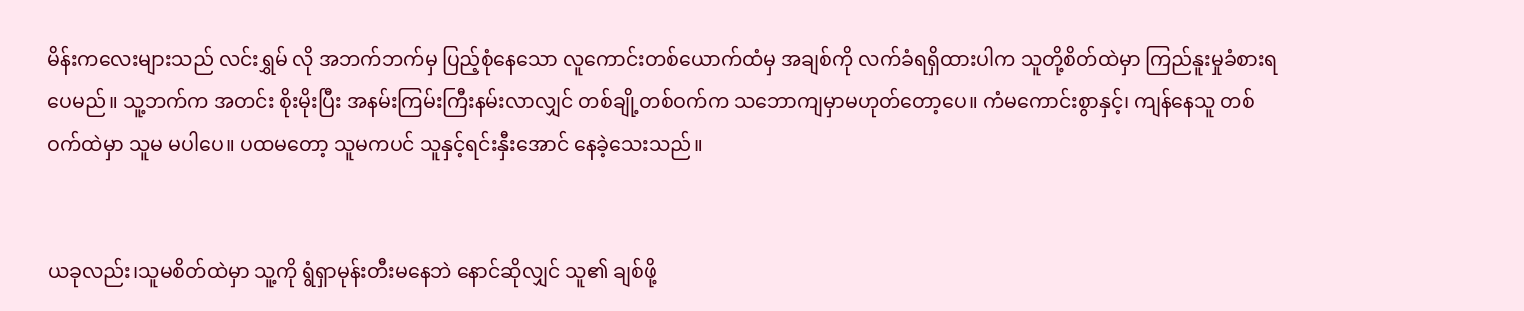မိန်းကလေးများသည် လင်းရွှမ် လို အဘက်ဘက်မှ ပြည့်စုံနေသော လူကောင်းတစ်ယောက်ထံမှ အချစ်ကို လက်ခံရရှိထားပါက သူတို့စိတ်ထဲမှာ ကြည်နူးမှုခံစားရပေမည်။ သူ့ဘက်က အတင်း စိုးမိုးပြီး အနမ်းကြမ်းကြီးနမ်းလာလျှင် တစ်ချို့တစ်ဝက်က သဘောကျမှာမဟုတ်တော့ပေ။ ကံမကောင်းစွာနှင့်၊ ကျန်နေသူ တစ်ဝက်ထဲမှာ သူမ မပါပေ။ ပထမတော့ သူမကပင် သူနှင့်ရင်းနှီးအောင် နေခဲ့သေးသည်။


ယခုလည်း၊သူမစိတ်ထဲမှာ သူ့ကို ရွံရှာမုန်းတီးမနေဘဲ နောင်ဆိုလျှင် သူ၏ ချစ်ဖို့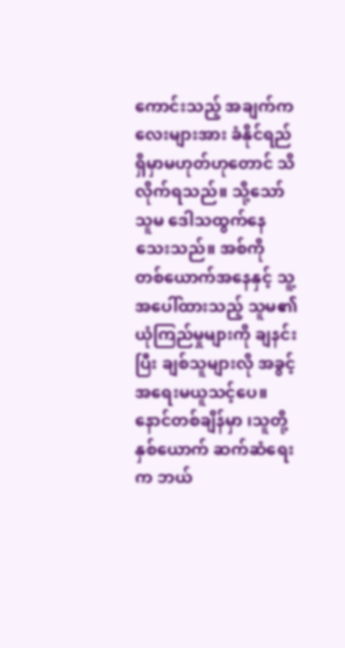ကောင်းသည့် အချက်ကလေးများအား ခံနိုင်ရည်ရှိမှာမဟုတ်ဟုတောင် သိလိုက်ရသည်။ သို့သော် သူမ ဒေါသထွက်နေသေးသည်။ အစ်ကို တစ်ယောက်အနေနှင့် သူ့အပေါ်ထားသည့် သူမ၏ ယုံကြည်မှုများကို ချနင်းပြီး ချစ်သူများလို အခွင့်အရေးမယူသင့်ပေ။ နောင်တစ်ချိန်မှာ ၊သူတို့နှစ်ယောက် ဆက်ဆံရေးက ဘယ်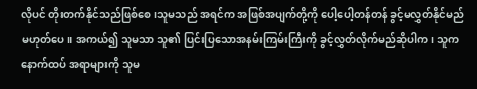လိုပင် တိုးတက်နိုင်သည်ဖြစ်စေ၊သူမသည် အရင်က အဖြစ်အပျက်တို့ကို ပေါ့ပေါ့တန်တန် ခွင့်မလွှတ်နိုင်မည်မဟုတ်ပေ။ အကယ်၍ သူမသာ သူ၏ ပြင်းပြသောအနမ်းကြမ်းကြီးကို ခွင့်လွှတ်လိုက်မည်ဆိုပါက၊ သူက နောက်ထပ် အရာများကို သူမ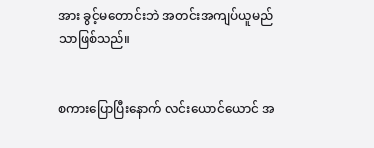အား ခွင့်မတောင်းဘဲ အတင်းအကျပ်ယူမည်သာဖြစ်သည်။


စကားပြောပြီးနောက် လင်းယောင်ယောင် အ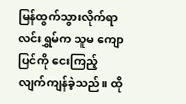မြန်ထွက်သွားလိုက်ရာ လင်းရွှမ်က သူမ ကျောပြင်ကို ငေးကြည့်လျက်ကျန်ခဲ့သည်။ ထို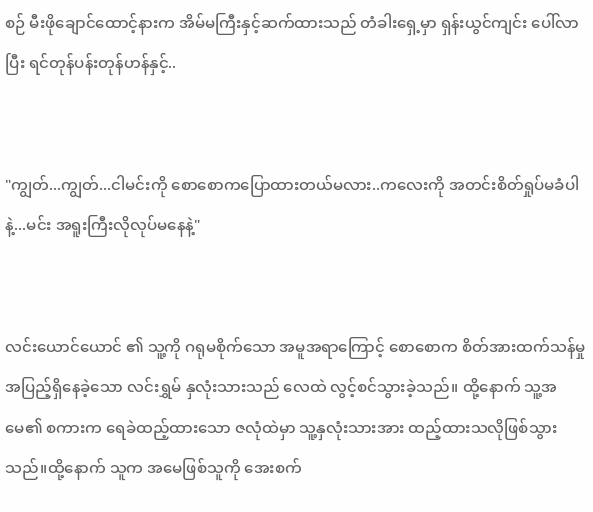စဉ် မီးဖိုချောင်ထောင့်နားက အိမ်မကြီးနှင့်ဆက်ထားသည် တံခါးရှေ့မှာ ရှန်းယွင်ကျင်း ပေါ်လာပြီး ရင်တုန်ပန်းတုန်ဟန်နှင့်..


"ကျွတ်...ကျွတ်...ငါမင်းကို စောစောကပြောထားတယ်မလား..ကလေးကို အတင်းစိတ်ရှုပ်မခံပါနဲ့...မင်း အရူးကြီးလိုလုပ်မနေနဲ့"


လင်းယောင်ယောင် ၏ သူ့ကို ဂရုမစိုက်သော အမူအရာကြောင့် စောစောက စိတ်အားထက်သန်မှု အပြည့်ရှိနေခဲ့သော လင်းရွှမ် နှလုံးသားသည် လေထဲ လွင့်စင်သွားခဲ့သည်။ ထို့နောက် သူ့အမေ၏ စကားက ရေခဲထည့်ထားသော ဇလုံထဲမှာ သူ့နှလုံးသားအား ထည့်ထားသလိုဖြစ်သွားသည်။ထို့နောက် သူက အမေဖြစ်သူကို အေးစက်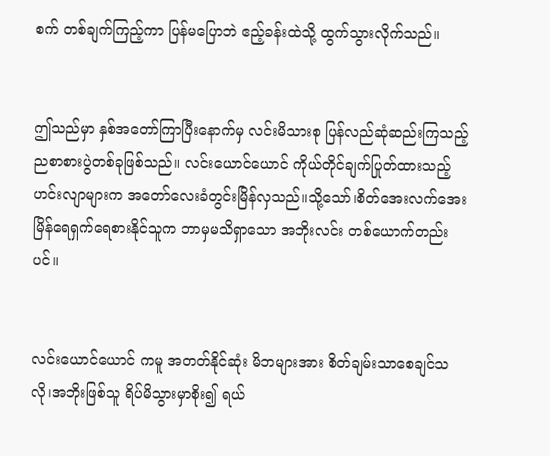စက် တစ်ချက်ကြည့်ကာ ပြန်မပြောဘဲ ဧည့်ခန်းထဲသို့ ထွက်သွားလိုက်သည်။


ဤသည်မှာ နှစ်အတော်ကြာပြီးနောက်မှ လင်းမိသားစု ပြန်လည်ဆုံဆည်းကြသည့် ညစာစားပွဲတစ်ခုဖြစ်သည်။ လင်းယောင်ယောင် ကိုယ်တိုင်ချက်ပြုတ်ထားသည့်ဟင်းလျာများက အတော်လေးခံတွင်းမြိန်လှသည်။သို့သော်၊စိတ်အေးလက်အေး မြိန်ရေရှက်ရေစားနိုင်သူက ဘာမှမသိရှာသော အဘိုးလင်း တစ်ယောက်တည်းပင်။


လင်းယောင်ယောင် ကမူ အတတ်နိုင်ဆုံး မိဘများအား စိတ်ချမ်းသာစေချင်သလို၊အဘိုးဖြစ်သူ ရိပ်မိသွားမှာစိုး၍ ရယ်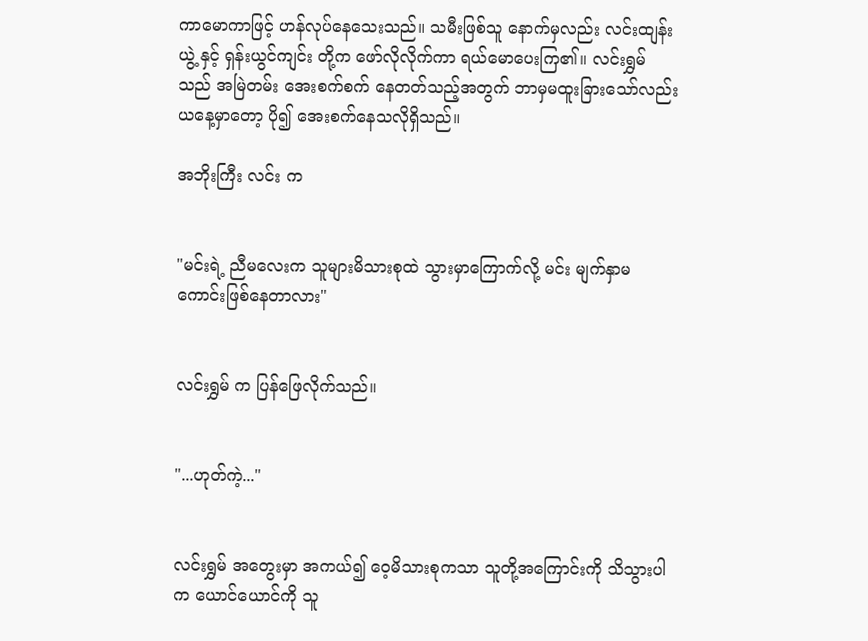ကာမောကာဖြင့် ဟန်လုပ်နေသေးသည်။ သမီးဖြစ်သူ နောက်မှလည်း လင်းထျန်းယွဲ့ နှင့် ရှန်းယွင်ကျင်း တို့က ဖော်လိုလိုက်ကာ ရယ်မောပေးကြ၏။ လင်းရွှမ် သည် အမြဲတမ်း အေးစက်စက် နေတတ်သည့်အတွက် ဘာမှမထူးခြားသော်လည်း ယနေ့မှာတော့ ပို၍ အေးစက်နေသလိုရှိသည်။

အဘိုးကြီး လင်း က


"မင်းရဲ့ ညီမလေးက သူများမိသားစုထဲ သွားမှာကြောက်လို့ မင်း မျက်နှာမကောင်းဖြစ်နေတာလား"


လင်းရွှမ် က ပြန်ဖြေလိုက်သည်။


"...ဟုတ်ကဲ့..."


လင်းရွှမ် အတွေးမှာ အကယ်၍ ဝေ့မိသားစုကသာ သူတို့အကြောင်းကို သိသွားပါက ယောင်ယောင်ကို သူ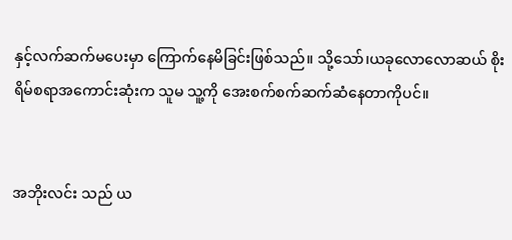နှင့်လက်ဆက်မပေးမှာ ကြောက်နေမိခြင်းဖြစ်သည်။ သို့သော်၊ယခုလောလောဆယ် စိုးရိမ်စရာအကောင်းဆုံးက သူမ သူ့ကို အေးစက်စက်ဆက်ဆံနေတာကိုပင်။


အဘိုးလင်း သည် ယ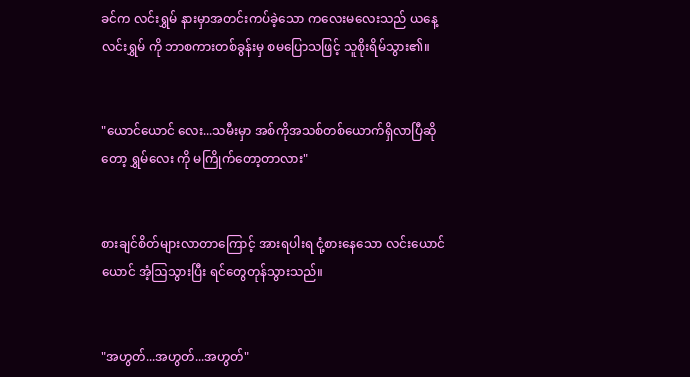ခင်က လင်းရွှမ် နားမှာအတင်းကပ်ခဲ့သော ကလေးမလေးသည် ယနေ့ လင်းရွှမ် ကို ဘာစကားတစ်ခွန်းမှ စမပြောသဖြင့် သူစိုးရိမ်သွား၏။


"ယောင်ယောင် လေး...သမီးမှာ အစ်ကိုအသစ်တစ်ယောက်ရှိလာပြီဆိုတော့ ရွှမ်လေး ကို မကြိုက်တော့တာလား"


စားချင်စိတ်များလာတာကြောင့် အားရပါးရ ငုံ့စားနေသော လင်းယောင်ယောင် အံ့ဩသွားပြီး ရင်တွေတုန်သွားသည်။


"အဟွတ်...အဟွတ်...အဟွတ်"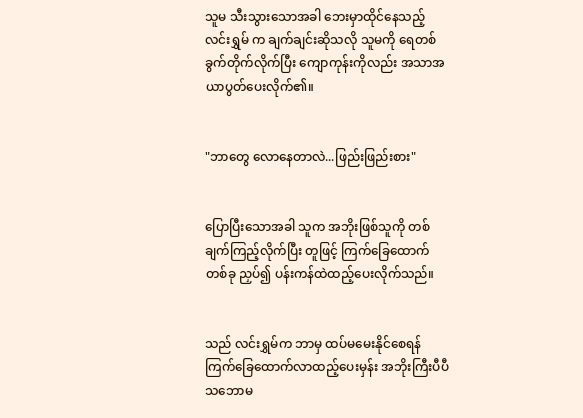သူမ သီးသွားသောအခါ ဘေးမှာထိုင်နေသည့် လင်းရွှမ် က ချက်ချင်းဆိုသလို သူမကို ရေတစ်ခွက်တိုက်လိုက်ပြီး ကျောကုန်းကိုလည်း အသာအယာပွတ်ပေးလိုက်၏။


"ဘာတွေ လောနေတာလဲ...ဖြည်းဖြည်းစား"


ပြောပြီးသောအခါ သူက အဘိုးဖြစ်သူကို တစ်ချက်ကြည့်လိုက်ပြီး တူဖြင့် ကြက်ခြေထောက်တစ်ခု ညှပ်၍ ပန်းကန်ထဲထည့်ပေးလိုက်သည်။


သည် လင်းရွှမ်က ဘာမှ ထပ်မမေးနိုင်စေရန် ကြက်ခြေထောက်လာထည့်ပေးမှန်း အဘိုးကြီးပီပီ သဘောမ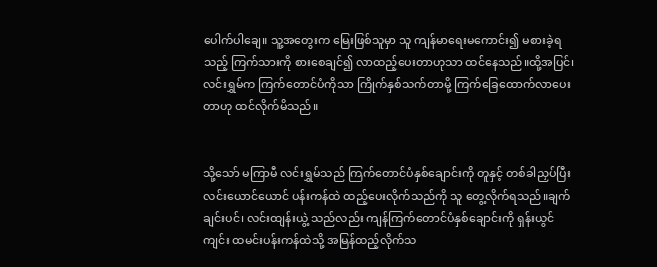ပေါက်ပါချေ။ သူ့အတွေးက မြေးဖြစ်သူမှာ သူ ကျန်မာရေးမကောင်း၍ မစားခဲ့ရသည့် ကြက်သားကို စားစေချင်၍ လာထည့်ပေးတာဟုသာ ထင်နေသည်။ထို့အပြင်၊ လင်းရွှမ်က ကြက်တောင်ပံကိုသာ ကြိုက်နှစ်သက်တာမို့ ကြက်ခြေထောက်လာပေးတာဟု ထင်လိုက်မိသည်။


သို့သော် မကြာမီ လင်းရွှမ်သည် ကြက်တောင်ပံနှစ်ချောင်းကို တူနှင့် တစ်ခါညှပ်ပြီး လင်းယောင်ယောင် ပန်းကန်ထဲ ထည့်ပေးလိုက်သည်ကို သူ တွေ့လိုက်ရသည်။ချက်ချင်းပင်၊ လင်းထျန်းယွဲ့ သည်လည်း ကျန်ကြက်တောင်ပံနှစ်ချောင်းကို ရှန်းယွင်ကျင်း ထမင်းပန်းကန်ထဲသို့ အမြန်ထည့်လိုက်သ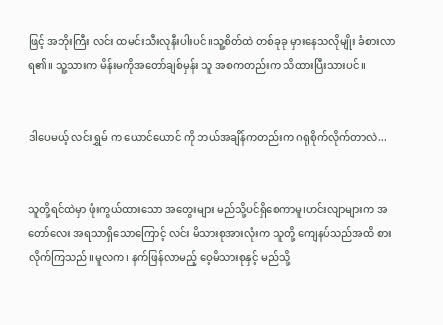ဖြင့် အဘိုးကြီး လင်း ထမင်းသီးလုနီးပါးပင်။သူ့စိတ်ထဲ တစ်ခုခု မှားနေသလိုမျိုး ခံစားလာရ၏။ သူ့သားက မိန်းမကိုအတော်ချစ်မှန်း သူ အစကတည်းက သိထားပြီးသားပင်။


ဒါပေမယ့် လင်းရွှမ် က ယောင်ယောင် ကို ဘယ်အချိန်ကတည်းက ဂရုစိုက်လိုက်တာလဲ...


သူတို့ရင်ထဲမှာ ဖုံးကွယ်ထားသော အတွေးများ မည်သို့ပင်ရှိစေကာမူ၊ဟင်းလျာများက အတော်လေး အရသာရှိသောကြောင့် လင်း မိသားစုအားလုံးက သူတို့ ကျေနပ်သည်အထိ စားလိုက်ကြသည်။မူလက၊ နက်ဖြန်လာမည့် ဝေ့မိသားစုနှင့် မည်သို့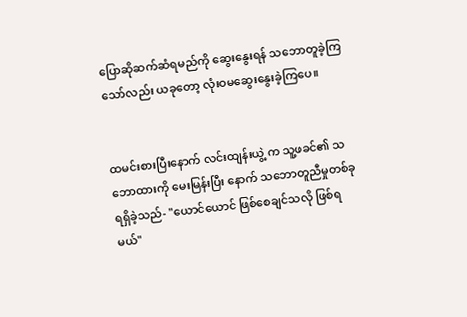ပြောဆိုဆက်ဆံရမည်ကို ဆွေးနွေးရန် သဘောတူခဲ့ကြသော်လည်း ယခုတော့ လုံးဝမဆွေးနွေးခဲ့ကြပေ။


ထမင်းစားပြီးနောက် လင်းထျန်းယွဲ့ က သူ့ဖခင်၏ သဘောထားကို မေးမြန်းပြီး နောက် သဘောတူညီမှုတစ်ခုရရှိခဲ့သည်- "ယောင်ယောင် ဖြစ်စေချင်သလို ဖြစ်ရမယ်"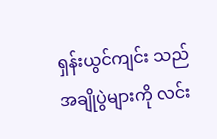ရှန်းယွင်ကျင်း သည် အချိုပွဲများကို လင်း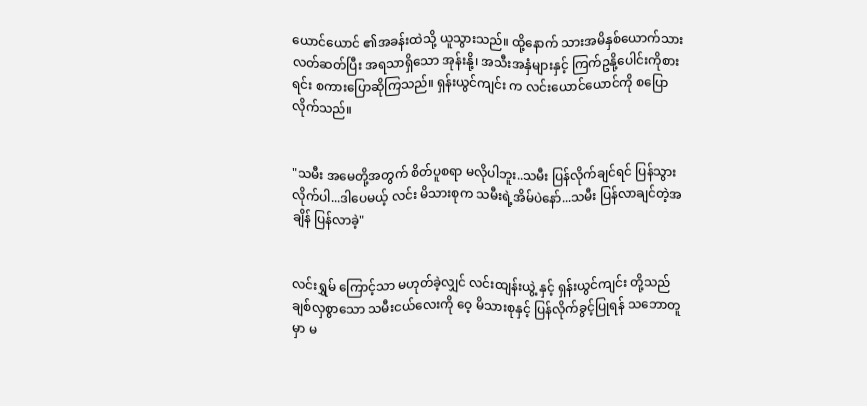ယောင်ယောင် ၏အခန်းထဲသို့ ယူသွားသည်။ ထို့နောက် သားအမိနှစ်ယောက်သား လတ်ဆတ်ပြီး အရသာရှိသော အုန်းနို့၊ အသီးအနှံများနှင့် ကြက်ဥနို့ပေါင်းကိုစားရင်း စကားပြောဆိုကြသည်။ ရှန်းယွင်ကျင်း က လင်းယောင်ယောင်ကို စပြောလိုက်သည်။


"သမီး အမေတို့အတွက် စိတ်ပူစရာ မလိုပါဘူး..သမီး ပြန်လိုက်ချင်ရင် ပြန်သွားလိုက်ပါ...ဒါပေမယ့် လင်း မိသားစုက သမီးရဲ့အိမ်ပဲနော်...သမီး ပြန်လာချင်တဲ့အချိန် ပြန်လာခဲ့"


လင်းရွှမ် ကြောင့်သာ မဟုတ်ခဲ့လျှင် လင်းထျန်းယွဲ့ နှင့် ရှန်းယွင်ကျင်း တို့သည် ချစ်လှစွာသော သမီးငယ်လေးကို ဝေ့ မိသားစုနှင့် ပြန်လိုက်ခွင့်ပြုရန် သဘောတူမှာ မ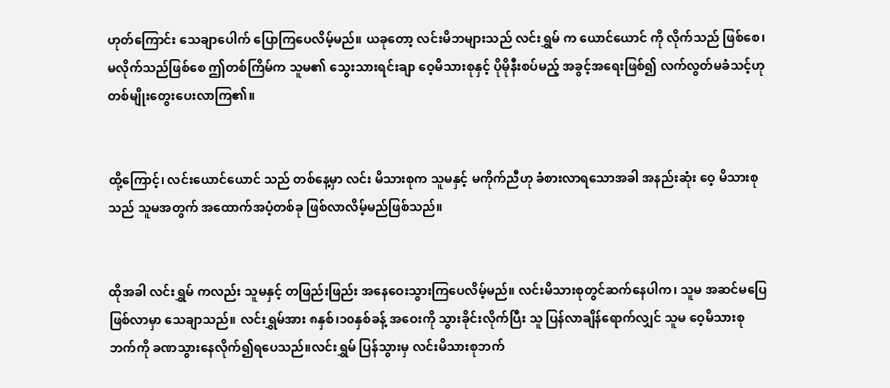ဟုတ်ကြောင်း သေချာပေါက် ပြောကြပေလိမ့်မည်။ ယခုတော့ လင်းမိဘများသည် လင်းရွှမ် က ယောင်ယောင် ကို လိုက်သည် ဖြစ်စေ၊မလိုက်သည်ဖြစ်စေ ဤတစ်ကြိမ်က သူမ၏ သွေးသားရင်းချာ ဝေ့မိသားစုနှင့် ပိုမိုနီးစပ်မည့် အခွင့်အရေးဖြစ်၍ လက်လွတ်မခံသင့်ဟု တစ်မျိုးတွေးပေးလာကြ၏။


ထို့ကြောင့်၊ လင်းယောင်ယောင် သည် တစ်နေ့မှာ လင်း မိသားစုက သူမနှင့် မကိုက်ညီဟု ခံစားလာရသောအခါ အနည်းဆုံး ဝေ့ မိသားစုသည် သူမအတွက် အထောက်အပံ့တစ်ခု ဖြစ်လာလိမ့်မည်ဖြစ်သည်။


ထိုအခါ လင်းရွှမ် ကလည်း သူမနှင့် တဖြည်းဖြည်း အနေဝေးသွားကြပေလိမ့်မည်။ လင်းမိသားစုတွင်ဆက်နေပါက၊ သူမ အဆင်မပြေဖြစ်လာမှာ သေချာသည်။ လင်းရွှမ်အား ၈နှစ်၊၁၀နှစ်ခန့် အဝေးကို သွားခိုင်းလိုက်ပြီး သူ ပြန်လာချိန်ရောက်လျှင် သူမ ဝေ့မိသားစုဘက်ကို ခဏသွားနေလိုက်၍ရပေသည်။လင်းရွှမ် ပြန်သွားမှ လင်းမိသားစုဘက်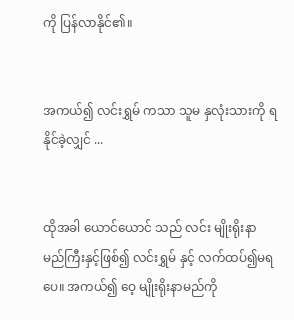ကို ပြန်လာနိုင်၏။


အကယ်၍ လင်းရွှမ် ကသာ သူမ နှလုံးသားကို ရနိုင်ခဲ့လျှင် ...


ထိုအခါ ယောင်ယောင် သည် လင်း မျိုးရိုးနာမည်ကြီးနှင့်ဖြစ်၍ လင်းရွှမ် နှင့် လက်ထပ်၍မရပေ။ အကယ်၍ ဝေ့ မျိုးရိုးနာမည်ကို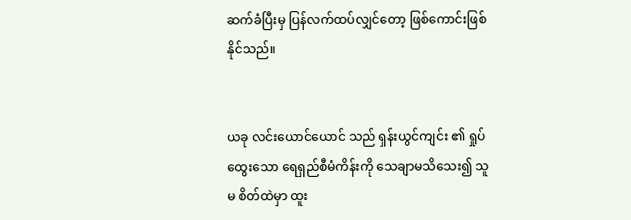ဆက်ခံပြီးမှ ပြန်လက်ထပ်လျှင်တော့ ဖြစ်ကောင်းဖြစ်နိုင်သည်။


ယခု လင်းယောင်ယောင် သည် ရှန်းယွင်ကျင်း ၏ ရှုပ်ထွေးသော ရေရှည်စီမံကိန်းကို သေချာမသိသေး၍ သူမ စိတ်ထဲမှာ ထူး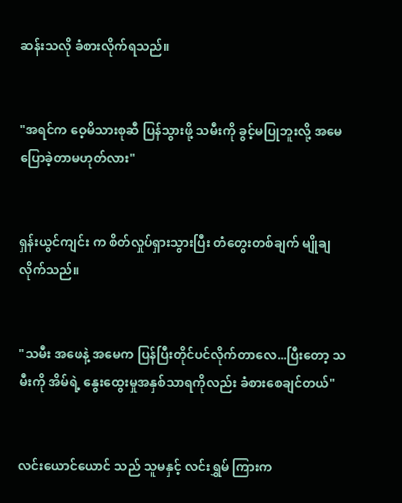ဆန်းသလို ခံစားလိုက်ရသည်။


"အရင်က ဝေ့မိသားစုဆီ ပြန်သွားဖို့ သမီးကို ခွင့်မပြုဘူးလို့ အမေ ပြောခဲ့တာမဟုတ်လား"


ရှန်းယွင်ကျင်း က စိတ်လှုပ်ရှားသွားပြီး တံတွေးတစ်ချက် မျိုချလိုက်သည်။


"သမီး အဖေနဲ့ အမေက ပြန်ပြီးတိုင်ပင်လိုက်တာလေ...ပြီးတော့ သမီးကို အိမ်ရဲ့ နွေးထွေးမှုအနှစ်သာရကိုလည်း ခံစားစေချင်တယ်"


လင်းယောင်ယောင် သည် သူမနှင့် လင်းရွှမ် ကြားက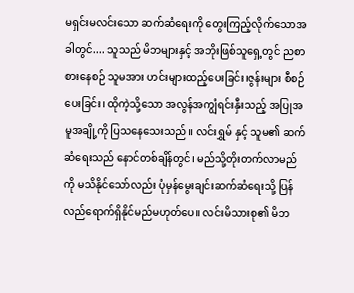မရှင်းမလင်းသော ဆက်ဆံရေးကို တွေးကြည့်လိုက်သောအခါတွင်.... သူသည် မိဘများနှင့် အဘိုးဖြစ်သူရှေ့တွင် ညစာစားနေစဉ် သူမအား ဟင်းများထည့်ပေးခြင်း၊ဇွန်းများ စီစဉ်ပေးခြင်း၊ ထိုကဲ့သို့သော အလွန်အကျွံရင်းနှီးသည့် အပြုအမူအချို့ကို ပြသနေသေးသည်။ လင်းရွှမ် နှင့် သူမ၏ ဆက်ဆံရေးသည် နောင်တစ်ချိန်တွင်၊ မည်သို့တိုးတက်လာမည်ကို မသိနိုင်သော်လည်း ပုံမှန်မွေးချင်းဆက်ဆံရေးသို့ ပြန်လည်ရောက်ရှိနိုင်မည်မဟုတ်ပေ။ လင်းမိသားစု၏ မိဘ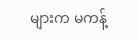များက မကန့်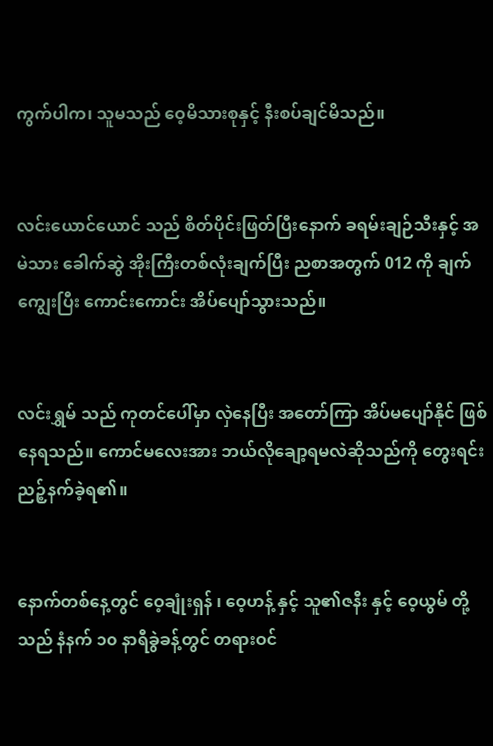ကွက်ပါက၊ သူမသည် ဝေ့မိသားစုနှင့် နီးစပ်ချင်မိသည်။


လင်းယောင်ယောင် သည် စိတ်ပိုင်းဖြတ်ပြီးနောက် ခရမ်းချဉ်သီးနှင့် အမဲသား ခေါက်ဆွဲ အိုးကြီးတစ်လုံးချက်ပြီး ညစာအတွက် 012 ကို ချက်ကျွေးပြီး ကောင်းကောင်း အိပ်ပျော်သွားသည်။


လင်းရွှမ် သည် ကုတင်ပေါ်မှာ လှဲနေပြီး အတော်ကြာ အိပ်မပျော်နိုင် ဖြစ်နေရသည်။ ကောင်မလေးအား ဘယ်လိုချော့ရမလဲဆိုသည်ကို တွေးရင်း ညဉ့်နက်ခဲ့ရ၏။


နောက်တစ်နေ့တွင် ဝေ့ချုံးရှန် ၊ ဝေ့ဟန့် နှင့် သူ၏ဇနီး နှင့် ဝေ့ယွမ် တို့သည် နံနက် ၁၀ နာရီခွဲခန့်တွင် တရားဝင်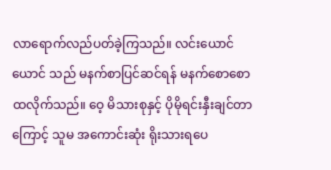လာရောက်လည်ပတ်ခဲ့ကြသည်။ လင်းယောင်ယောင် သည် မနက်စာပြင်ဆင်ရန် မနက်စောစောထလိုက်သည်။ ဝေ့ မိသားစုနှင့် ပိုမိုရင်းနှီးချင်တာကြောင့် သူမ အကောင်းဆုံး ရိုးသားရပေ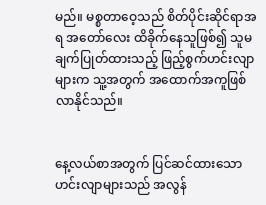မည်။ မစ္စတာဝေ့သည် စိတ်ပိုင်းဆိုင်ရာအရ အတော်လေး ထိခိုက်နေသူဖြစ်၍ သူမ ချက်ပြုတ်ထားသည့် ဖြည့်စွက်ဟင်းလျာများက သူ့အတွက် အထောက်အကူဖြစ်လာနိုင်သည်။


နေ့လယ်စာအတွက် ပြင်ဆင်ထားသော ဟင်းလျာများသည် အလွန်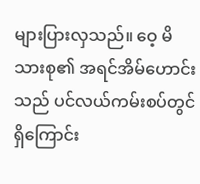များပြားလှသည်။ ဝေ့ မိသားစု၏ အရင်အိမ်ဟောင်းသည် ပင်လယ်ကမ်းစပ်တွင်ရှိကြောင်း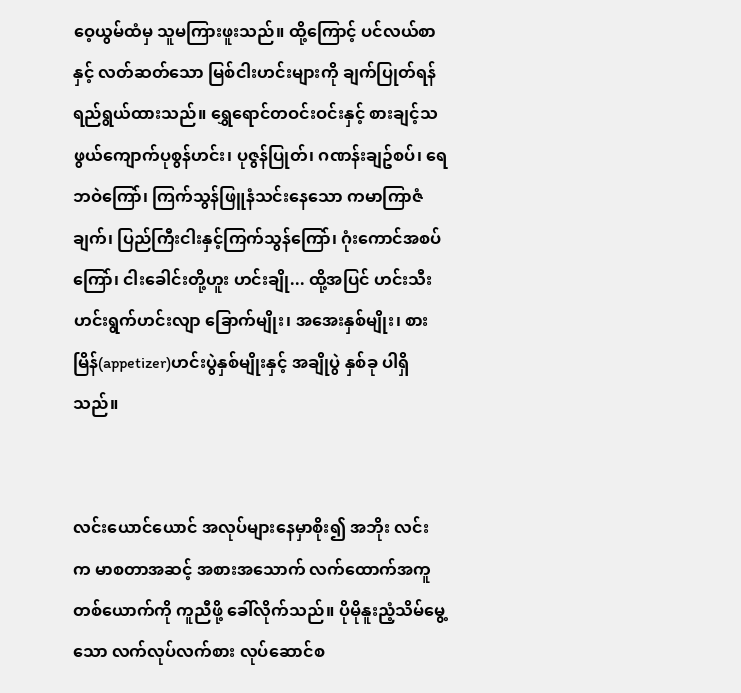ဝေ့ယွမ်ထံမှ သူမကြားဖူးသည်။ ထို့ကြောင့် ပင်လယ်စာနှင့် လတ်ဆတ်သော မြစ်ငါးဟင်းများကို ချက်ပြုတ်ရန် ရည်ရွယ်ထားသည်။ ရွှေရောင်တဝင်းဝင်းနှင့် စားချင့်သဖွယ်ကျောက်ပုစွန်ဟင်း၊ ပုဇွန်ပြုတ်၊ ဂဏန်းချဥ်စပ်၊ ရေဘဝဲကြော်၊ ကြက်သွန်ဖြူနံသင်းနေသော ကမာကြာဇံချက်၊ ပြည်ကြီးငါးနှင့်ကြက်သွန်ကြော်၊ ဂုံးကောင်အစပ်ကြော်၊ ငါးခေါင်းတို့ဟူး ဟင်းချို... ထို့အပြင် ဟင်းသီး ဟင်းရွက်ဟင်းလျာ ခြောက်မျိုး၊ အအေးနှစ်မျိုး၊ စားမြိန်(appetizer)ဟင်းပွဲနှစ်မျိုးနှင့် အချိုပွဲ နှစ်ခု ပါရှိသည်။


လင်းယောင်ယောင် အလုပ်များနေမှာစိုး၍ အဘိုး လင်း က မာစတာအဆင့် အစားအသောက် လက်ထောက်အကူ တစ်ယောက်ကို ကူညီဖို့ ခေါ်လိုက်သည်။ ပိုမိုနူးညံ့သိမ်မွေ့သော လက်လုပ်လက်စား လုပ်ဆောင်စ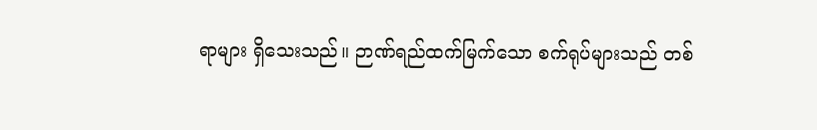ရာများ ရှိသေးသည်။ ဉာဏ်ရည်ထက်မြက်သော စက်ရုပ်များသည် တစ်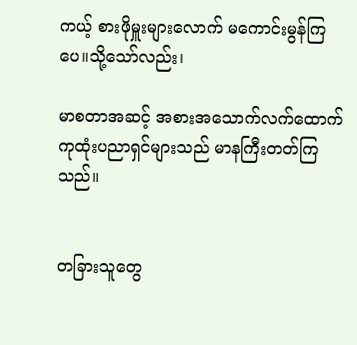ကယ့် စားဖိုမှူးများလောက် မကောင်းမွန်ကြပေ။သို့သော်လည်း၊

မာစတာအဆင့် အစားအသောက်လက်ထောက်ကုထုံးပညာရှင်များသည် မာနကြီးတတ်ကြသည်။


တခြားသူတွေ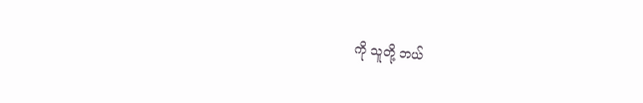ကို သူတို့ ဘယ်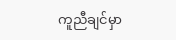ကူညီချင်မှာ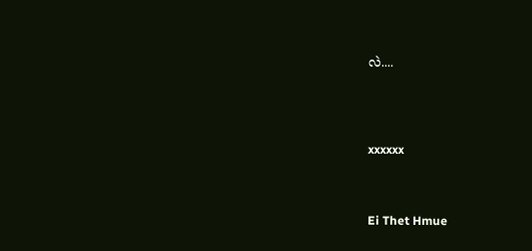လဲ....




xxxxxx



Ei Thet Hmue